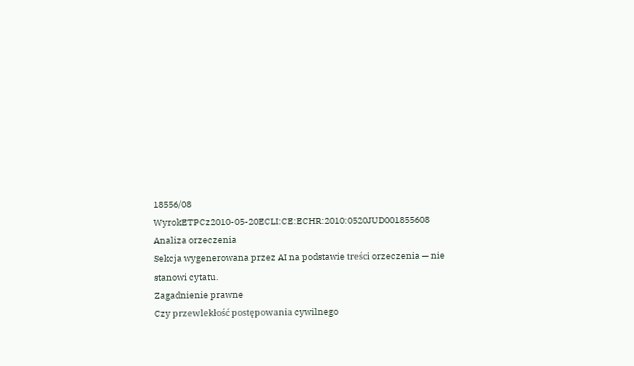18556/08
WyrokETPCz2010-05-20ECLI:CE:ECHR:2010:0520JUD001855608
Analiza orzeczenia
Sekcja wygenerowana przez AI na podstawie treści orzeczenia — nie stanowi cytatu.
Zagadnienie prawne
Czy przewlekłość postępowania cywilnego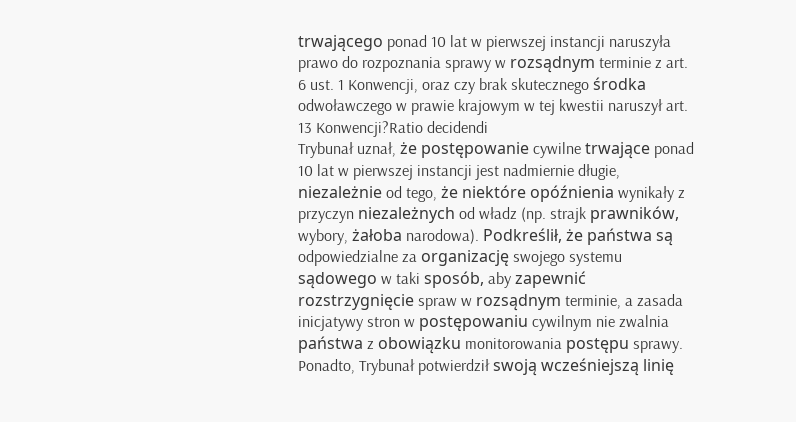trwającego ponad 10 lat w pierwszej instancji naruszyła prawo do rozpoznania sprawy w rozsądnym terminie z art. 6 ust. 1 Konwencji, oraz czy brak skutecznego środka odwoławczego w prawie krajowym w tej kwestii naruszył art. 13 Konwencji?Ratio decidendi
Trybunał uznał, że postępowanie cywilne trwające ponad 10 lat w pierwszej instancji jest nadmiernie długie, niezależnie od tego, że niektóre opóźnienia wynikały z przyczyn niezależnych od władz (np. strajk prawników, wybory, żałoba narodowa). Podkreślił, że państwa są odpowiedzialne za organizację swojego systemu sądowego w taki sposób, aby zapewnić rozstrzygnięcie spraw w rozsądnym terminie, a zasada inicjatywy stron w postępowaniu cywilnym nie zwalnia państwa z obowiązku monitorowania postępu sprawy. Ponadto, Trybunał potwierdził swoją wcześniejszą linię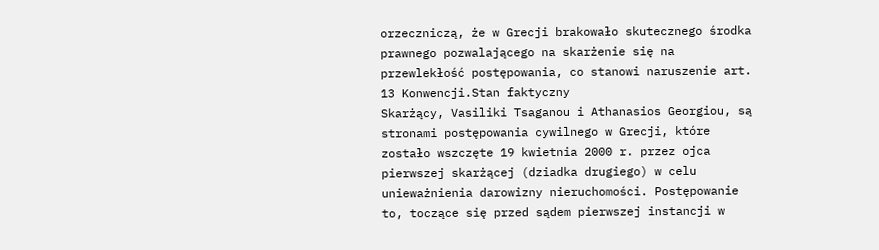orzeczniczą, że w Grecji brakowało skutecznego środka prawnego pozwalającego na skarżenie się na przewlekłość postępowania, co stanowi naruszenie art. 13 Konwencji.Stan faktyczny
Skarżący, Vasiliki Tsaganou i Athanasios Georgiou, są stronami postępowania cywilnego w Grecji, które zostało wszczęte 19 kwietnia 2000 r. przez ojca pierwszej skarżącej (dziadka drugiego) w celu unieważnienia darowizny nieruchomości. Postępowanie to, toczące się przed sądem pierwszej instancji w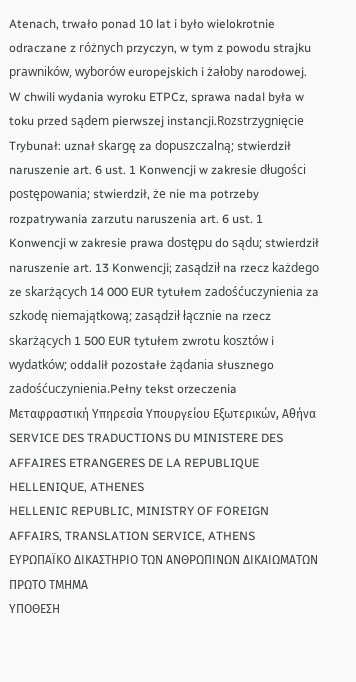Atenach, trwało ponad 10 lat i było wielokrotnie odraczane z różnych przyczyn, w tym z powodu strajku prawników, wyborów europejskich i żałoby narodowej. W chwili wydania wyroku ETPCz, sprawa nadal była w toku przed sądem pierwszej instancji.Rozstrzygnięcie
Trybunał: uznał skargę za dopuszczalną; stwierdził naruszenie art. 6 ust. 1 Konwencji w zakresie długości postępowania; stwierdził, że nie ma potrzeby rozpatrywania zarzutu naruszenia art. 6 ust. 1 Konwencji w zakresie prawa dostępu do sądu; stwierdził naruszenie art. 13 Konwencji; zasądził na rzecz każdego ze skarżących 14 000 EUR tytułem zadośćuczynienia za szkodę niemajątkową; zasądził łącznie na rzecz skarżących 1 500 EUR tytułem zwrotu kosztów i wydatków; oddalił pozostałe żądania słusznego zadośćuczynienia.Pełny tekst orzeczenia
Μεταφραστική Υπηρεσία Υπουργείου Εξωτερικών, Αθήνα
SERVICE DES TRADUCTIONS DU MINISTERE DES AFFAIRES ETRANGERES DE LA REPUBLIQUE HELLENIQUE, ATHENES
HELLENIC REPUBLIC, MINISTRY OF FOREIGN AFFAIRS, TRANSLATION SERVICE, ATHENS
ΕΥΡΩΠΑΪΚΟ ΔΙΚΑΣΤΗΡΙΟ ΤΩΝ ΑΝΘΡΩΠΙΝΩΝ ΔΙΚΑΙΩΜΑΤΩΝ
ΠΡΩΤΟ ΤΜΗΜΑ
ΥΠΟΘΕΣΗ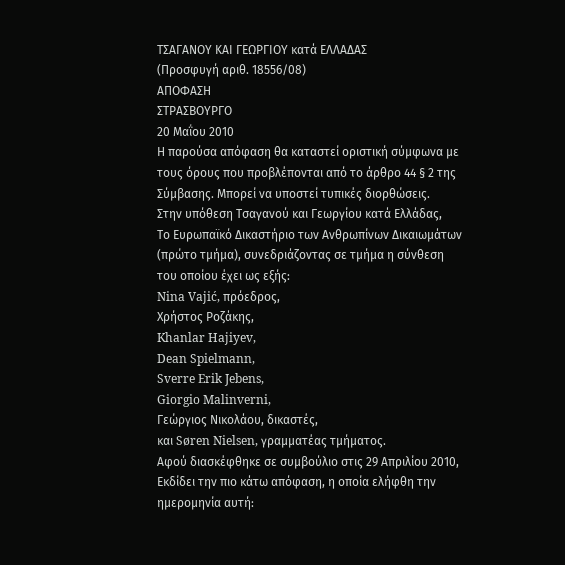ΤΣΑΓΑΝΟΥ ΚΑΙ ΓΕΩΡΓΙΟΥ κατά ΕΛΛΑΔΑΣ
(Προσφυγή αριθ. 18556/08)
ΑΠΟΦΑΣΗ
ΣΤΡΑΣΒΟΥΡΓΟ
20 Μαΐου 2010
Η παρούσα απόφαση θα καταστεί οριστική σύμφωνα με τους όρους που προβλέπονται από το άρθρο 44 § 2 της Σύμβασης. Μπορεί να υποστεί τυπικές διορθώσεις.
Στην υπόθεση Τσαγανού και Γεωργίου κατά Ελλάδας,
Το Ευρωπαϊκό Δικαστήριο των Ανθρωπίνων Δικαιωμάτων (πρώτο τμήμα), συνεδριάζοντας σε τμήμα η σύνθεση του οποίου έχει ως εξής:
Nina Vajić, πρόεδρος,
Χρήστος Ροζάκης,
Khanlar Hajiyev,
Dean Spielmann,
Sverre Erik Jebens,
Giorgio Malinverni,
Γεώργιος Νικολάου, δικαστές,
και Søren Nielsen, γραμματέας τμήματος.
Αφού διασκέφθηκε σε συμβούλιο στις 29 Απριλίου 2010,
Εκδίδει την πιο κάτω απόφαση, η οποία ελήφθη την ημερομηνία αυτή: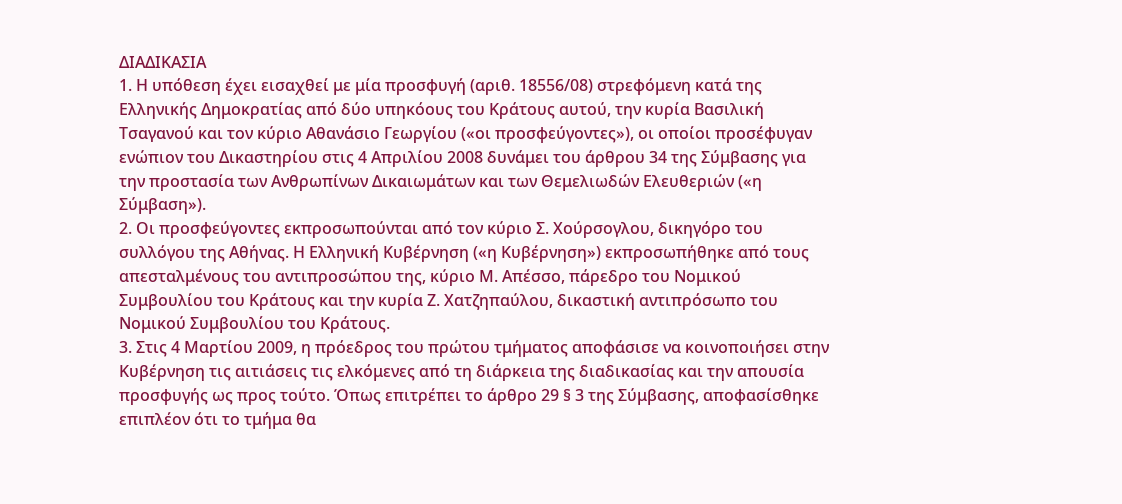ΔΙΑΔΙΚΑΣΙΑ
1. Η υπόθεση έχει εισαχθεί με μία προσφυγή (αριθ. 18556/08) στρεφόμενη κατά της Ελληνικής Δημοκρατίας από δύο υπηκόους του Κράτους αυτού, την κυρία Βασιλική Τσαγανού και τον κύριο Αθανάσιο Γεωργίου («οι προσφεύγοντες»), οι οποίοι προσέφυγαν ενώπιον του Δικαστηρίου στις 4 Απριλίου 2008 δυνάμει του άρθρου 34 της Σύμβασης για την προστασία των Ανθρωπίνων Δικαιωμάτων και των Θεμελιωδών Ελευθεριών («η Σύμβαση»).
2. Οι προσφεύγοντες εκπροσωπούνται από τον κύριο Σ. Χούρσογλου, δικηγόρο του συλλόγου της Αθήνας. Η Ελληνική Κυβέρνηση («η Κυβέρνηση») εκπροσωπήθηκε από τους απεσταλμένους του αντιπροσώπου της, κύριο Μ. Απέσσο, πάρεδρο του Νομικού Συμβουλίου του Κράτους και την κυρία Ζ. Χατζηπαύλου, δικαστική αντιπρόσωπο του Νομικού Συμβουλίου του Κράτους.
3. Στις 4 Μαρτίου 2009, η πρόεδρος του πρώτου τμήματος αποφάσισε να κοινοποιήσει στην Κυβέρνηση τις αιτιάσεις τις ελκόμενες από τη διάρκεια της διαδικασίας και την απουσία προσφυγής ως προς τούτο. Όπως επιτρέπει το άρθρο 29 § 3 της Σύμβασης, αποφασίσθηκε επιπλέον ότι το τμήμα θα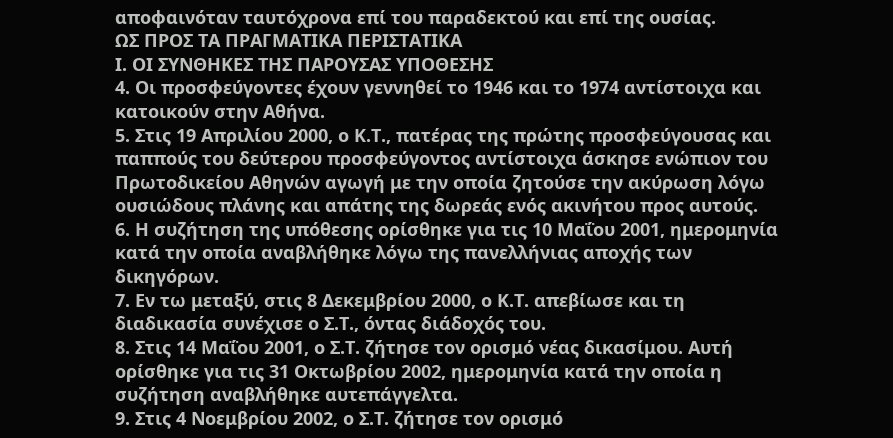αποφαινόταν ταυτόχρονα επί του παραδεκτού και επί της ουσίας.
ΩΣ ΠΡΟΣ ΤΑ ΠΡΑΓΜΑΤΙΚΑ ΠΕΡΙΣΤΑΤΙΚΑ
Ι. ΟΙ ΣΥΝΘΗΚΕΣ ΤΗΣ ΠΑΡΟΥΣΑΣ ΥΠΟΘΕΣΗΣ
4. Οι προσφεύγοντες έχουν γεννηθεί το 1946 και το 1974 αντίστοιχα και κατοικούν στην Αθήνα.
5. Στις 19 Απριλίου 2000, ο Κ.Τ., πατέρας της πρώτης προσφεύγουσας και παππούς του δεύτερου προσφεύγοντος αντίστοιχα άσκησε ενώπιον του Πρωτοδικείου Αθηνών αγωγή με την οποία ζητούσε την ακύρωση λόγω ουσιώδους πλάνης και απάτης της δωρεάς ενός ακινήτου προς αυτούς.
6. Η συζήτηση της υπόθεσης ορίσθηκε για τις 10 Μαΐου 2001, ημερομηνία κατά την οποία αναβλήθηκε λόγω της πανελλήνιας αποχής των δικηγόρων.
7. Εν τω μεταξύ, στις 8 Δεκεμβρίου 2000, ο Κ.Τ. απεβίωσε και τη διαδικασία συνέχισε ο Σ.Τ., όντας διάδοχός του.
8. Στις 14 Μαΐου 2001, ο Σ.Τ. ζήτησε τον ορισμό νέας δικασίμου. Αυτή ορίσθηκε για τις 31 Οκτωβρίου 2002, ημερομηνία κατά την οποία η συζήτηση αναβλήθηκε αυτεπάγγελτα.
9. Στις 4 Νοεμβρίου 2002, ο Σ.Τ. ζήτησε τον ορισμό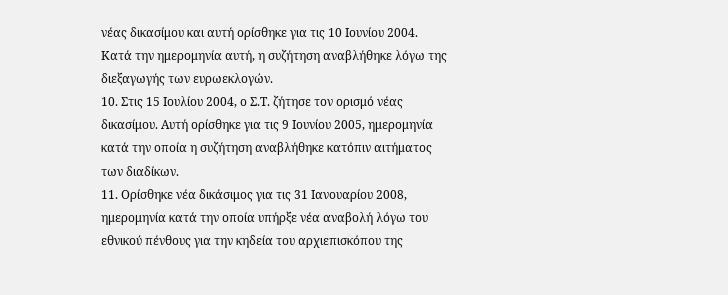νέας δικασίμου και αυτή ορίσθηκε για τις 10 Ιουνίου 2004. Κατά την ημερομηνία αυτή, η συζήτηση αναβλήθηκε λόγω της διεξαγωγής των ευρωεκλογών.
10. Στις 15 Ιουλίου 2004, ο Σ.Τ. ζήτησε τον ορισμό νέας δικασίμου. Αυτή ορίσθηκε για τις 9 Ιουνίου 2005, ημερομηνία κατά την οποία η συζήτηση αναβλήθηκε κατόπιν αιτήματος των διαδίκων.
11. Ορίσθηκε νέα δικάσιμος για τις 31 Ιανουαρίου 2008, ημερομηνία κατά την οποία υπήρξε νέα αναβολή λόγω του εθνικού πένθους για την κηδεία του αρχιεπισκόπου της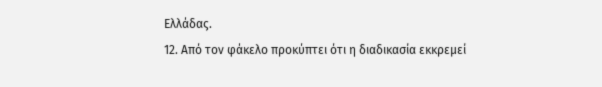Ελλάδας.
12. Από τον φάκελο προκύπτει ότι η διαδικασία εκκρεμεί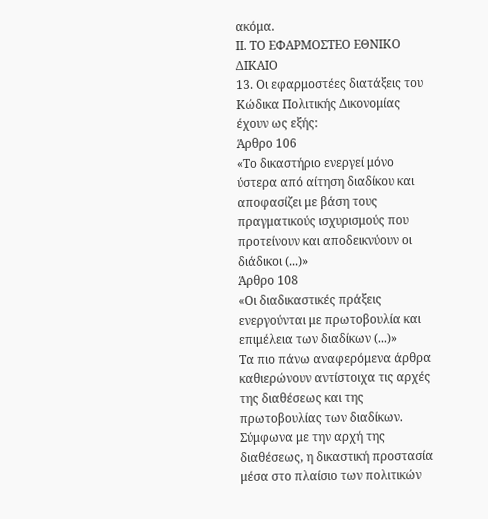ακόμα.
ΙΙ. ΤΟ ΕΦΑΡΜΟΣΤΕΟ ΕΘΝΙΚΟ ΔΙΚΑΙΟ
13. Οι εφαρμοστέες διατάξεις του Κώδικα Πολιτικής Δικονομίας έχουν ως εξής:
Άρθρο 106
«Το δικαστήριο ενεργεί μόνο ύστερα από αίτηση διαδίκου και αποφασίζει με βάση τους πραγματικούς ισχυρισμούς που προτείνουν και αποδεικνύουν οι διάδικοι (...)»
Άρθρο 108
«Οι διαδικαστικές πράξεις ενεργούνται με πρωτοβουλία και επιμέλεια των διαδίκων (...)»
Τα πιο πάνω αναφερόμενα άρθρα καθιερώνουν αντίστοιχα τις αρχές της διαθέσεως και της πρωτοβουλίας των διαδίκων. Σύμφωνα με την αρχή της διαθέσεως, η δικαστική προστασία μέσα στο πλαίσιο των πολιτικών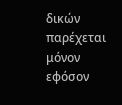δικών παρέχεται μόνον εφόσον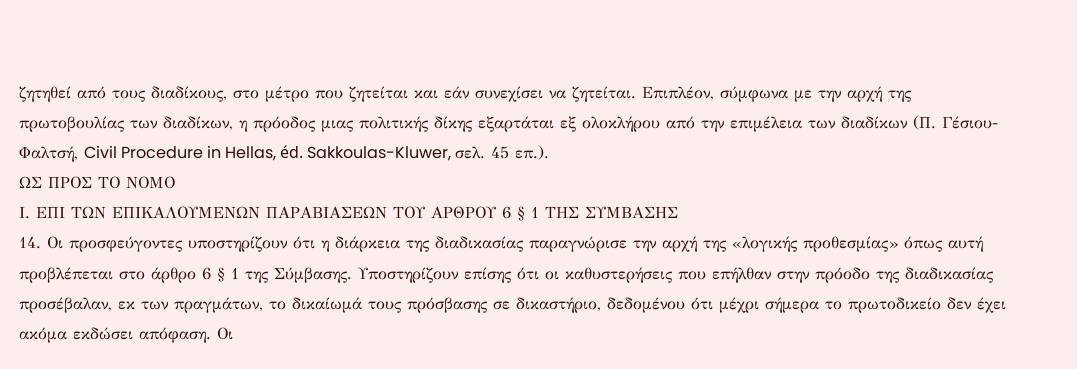ζητηθεί από τους διαδίκους, στο μέτρο που ζητείται και εάν συνεχίσει να ζητείται. Επιπλέον, σύμφωνα με την αρχή της πρωτοβουλίας των διαδίκων, η πρόοδος μιας πολιτικής δίκης εξαρτάται εξ ολοκλήρου από την επιμέλεια των διαδίκων (Π. Γέσιου-Φαλτσή, Civil Procedure in Hellas, éd. Sakkoulas-Kluwer, σελ. 45 επ.).
ΩΣ ΠΡΟΣ ΤΟ ΝΟΜΟ
Ι. ΕΠΙ ΤΩΝ ΕΠΙΚΑΛΟΥΜΕΝΩΝ ΠΑΡΑΒΙΑΣΕΩΝ ΤΟΥ ΑΡΘΡΟΥ 6 § 1 ΤΗΣ ΣΥΜΒΑΣΗΣ
14. Οι προσφεύγοντες υποστηρίζουν ότι η διάρκεια της διαδικασίας παραγνώρισε την αρχή της «λογικής προθεσμίας» όπως αυτή προβλέπεται στο άρθρο 6 § 1 της Σύμβασης. Υποστηρίζουν επίσης ότι οι καθυστερήσεις που επήλθαν στην πρόοδο της διαδικασίας προσέβαλαν, εκ των πραγμάτων, το δικαίωμά τους πρόσβασης σε δικαστήριο, δεδομένου ότι μέχρι σήμερα το πρωτοδικείο δεν έχει ακόμα εκδώσει απόφαση. Οι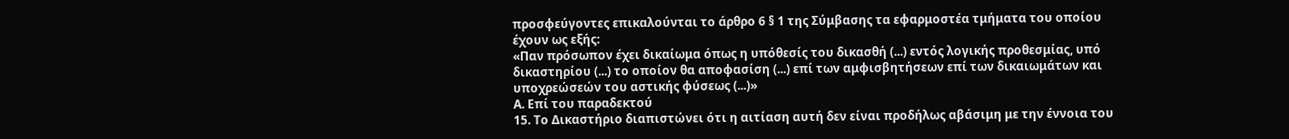προσφεύγοντες επικαλούνται το άρθρο 6 § 1 της Σύμβασης τα εφαρμοστέα τμήματα του οποίου έχουν ως εξής:
«Παν πρόσωπον έχει δικαίωμα όπως η υπόθεσίς του δικασθή (...) εντός λογικής προθεσμίας, υπό δικαστηρίου (...) το οποίον θα αποφασίση (...) επί των αμφισβητήσεων επί των δικαιωμάτων και υποχρεώσεών του αστικής φύσεως (...)»
Α. Επί του παραδεκτού
15. Το Δικαστήριο διαπιστώνει ότι η αιτίαση αυτή δεν είναι προδήλως αβάσιμη με την έννοια του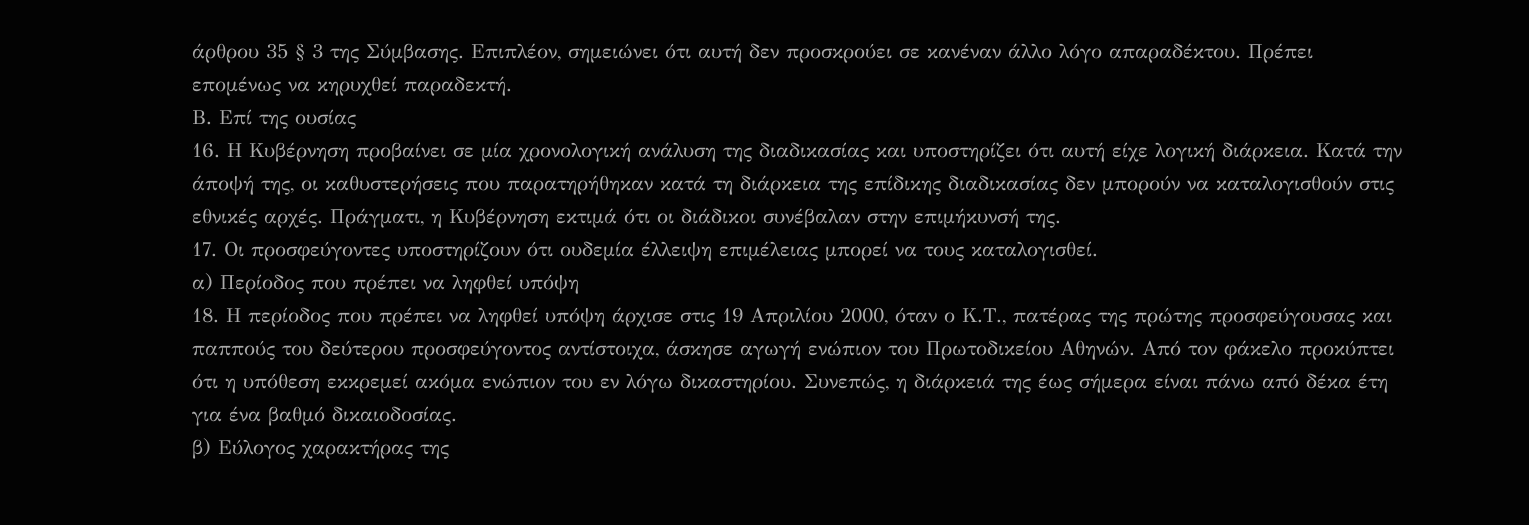άρθρου 35 § 3 της Σύμβασης. Επιπλέον, σημειώνει ότι αυτή δεν προσκρούει σε κανέναν άλλο λόγο απαραδέκτου. Πρέπει επομένως να κηρυχθεί παραδεκτή.
Β. Επί της ουσίας
16. Η Κυβέρνηση προβαίνει σε μία χρονολογική ανάλυση της διαδικασίας και υποστηρίζει ότι αυτή είχε λογική διάρκεια. Κατά την άποψή της, οι καθυστερήσεις που παρατηρήθηκαν κατά τη διάρκεια της επίδικης διαδικασίας δεν μπορούν να καταλογισθούν στις εθνικές αρχές. Πράγματι, η Κυβέρνηση εκτιμά ότι οι διάδικοι συνέβαλαν στην επιμήκυνσή της.
17. Οι προσφεύγοντες υποστηρίζουν ότι ουδεμία έλλειψη επιμέλειας μπορεί να τους καταλογισθεί.
α) Περίοδος που πρέπει να ληφθεί υπόψη
18. Η περίοδος που πρέπει να ληφθεί υπόψη άρχισε στις 19 Απριλίου 2000, όταν ο Κ.Τ., πατέρας της πρώτης προσφεύγουσας και παππούς του δεύτερου προσφεύγοντος αντίστοιχα, άσκησε αγωγή ενώπιον του Πρωτοδικείου Αθηνών. Από τον φάκελο προκύπτει ότι η υπόθεση εκκρεμεί ακόμα ενώπιον του εν λόγω δικαστηρίου. Συνεπώς, η διάρκειά της έως σήμερα είναι πάνω από δέκα έτη για ένα βαθμό δικαιοδοσίας.
β) Εύλογος χαρακτήρας της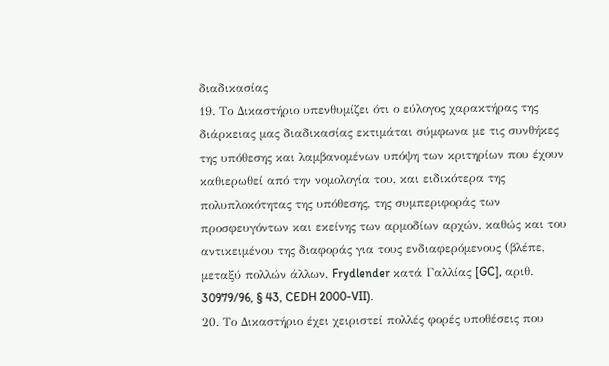διαδικασίας
19. Το Δικαστήριο υπενθυμίζει ότι ο εύλογος χαρακτήρας της διάρκειας μας διαδικασίας εκτιμάται σύμφωνα με τις συνθήκες της υπόθεσης και λαμβανομένων υπόψη των κριτηρίων που έχουν καθιερωθεί από την νομολογία του, και ειδικότερα της πολυπλοκότητας της υπόθεσης, της συμπεριφοράς των προσφευγόντων και εκείνης των αρμοδίων αρχών, καθώς και του αντικειμένου της διαφοράς για τους ενδιαφερόμενους (βλέπε, μεταξύ πολλών άλλων, Frydlender κατά Γαλλίας [GC], αριθ. 30979/96, § 43, CEDH 2000-VII).
20. Το Δικαστήριο έχει χειριστεί πολλές φορές υποθέσεις που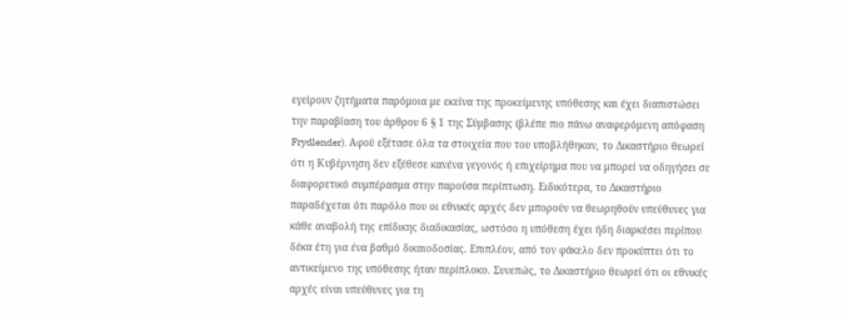εγείρουν ζητήματα παρόμοια με εκείνα της προκείμενης υπόθεσης και έχει διαπιστώσει την παραβίαση του άρθρου 6 § 1 της Σύμβασης (βλέπε πιο πάνω αναφερόμενη απόφαση Frydlender). Αφού εξέτασε όλα τα στοιχεία που του υποβλήθηκαν, το Δικαστήριο θεωρεί ότι η Κυβέρνηση δεν εξέθεσε κανένα γεγονός ή επιχείρημα που να μπορεί να οδηγήσει σε διαφορετικό συμπέρασμα στην παρούσα περίπτωση. Ειδικότερα, το Δικαστήριο παραδέχεται ότι παρόλο που οι εθνικές αρχές δεν μπορούν να θεωρηθούν υπεύθυνες για κάθε αναβολή της επίδικης διαδικασίας, ωστόσο η υπόθεση έχει ήδη διαρκέσει περίπου δέκα έτη για ένα βαθμό δικαιοδοσίας. Επιπλέον, από τον φάκελο δεν προκύπτει ότι το αντικείμενο της υπόθεσης ήταν περίπλοκο. Συνεπώς, το Δικαστήριο θεωρεί ότι οι εθνικές αρχές είναι υπεύθυνες για τη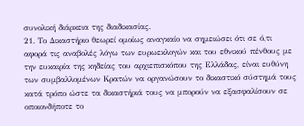συνολική διάρκεια της διαδικασίας.
21. Το Δικαστήριο θεωρεί ομοίως αναγκαίο να σημειώσει ότι σε ό,τι αφορά τις αναβολές λόγω των ευρωεκλογών και του εθνικού πένθους με την ευκαιρία της κηδείας του αρχιεπισκόπου της Ελλάδας, είναι ευθύνη των συμβαλλομένων Κρατών να οργανώσουν το δικαστικό σύστημά τους κατά τρόπο ώστε τα δικαστήριά τους να μπορούν να εξασφαλίσουν σε οποιονδήποτε το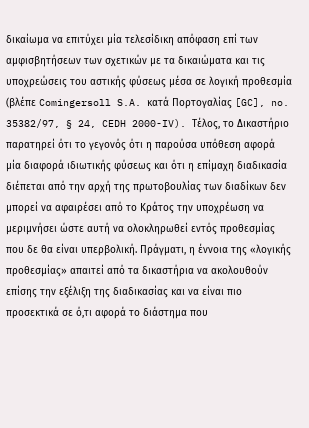δικαίωμα να επιτύχει μία τελεσίδικη απόφαση επί των αμφισβητήσεων των σχετικών με τα δικαιώματα και τις υποχρεώσεις του αστικής φύσεως μέσα σε λογική προθεσμία (βλέπε Comingersoll S.A. κατά Πορτογαλίας [GC], no. 35382/97, § 24, CEDH 2000-IV). Τέλος, το Δικαστήριο παρατηρεί ότι το γεγονός ότι η παρούσα υπόθεση αφορά μία διαφορά ιδιωτικής φύσεως και ότι η επίμαχη διαδικασία διέπεται από την αρχή της πρωτοβουλίας των διαδίκων δεν μπορεί να αφαιρέσει από το Κράτος την υποχρέωση να μεριμνήσει ώστε αυτή να ολοκληρωθεί εντός προθεσμίας που δε θα είναι υπερβολική. Πράγματι, η έννοια της «λογικής προθεσμίας» απαιτεί από τα δικαστήρια να ακολουθούν επίσης την εξέλιξη της διαδικασίας και να είναι πιο προσεκτικά σε ό,τι αφορά το διάστημα που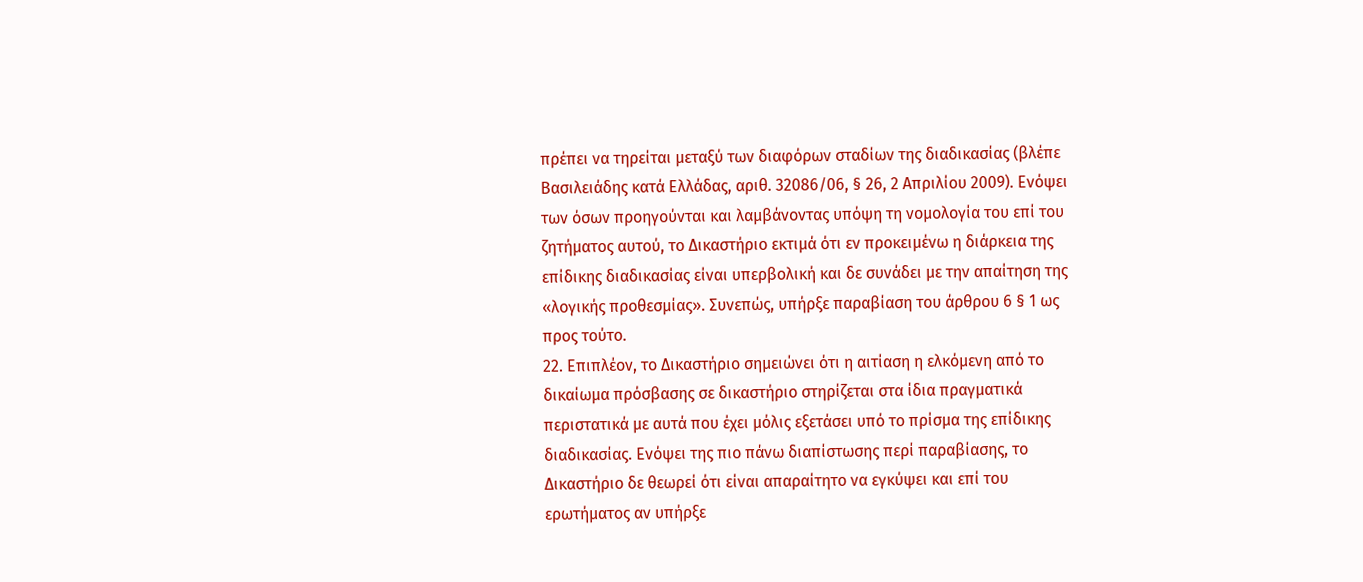πρέπει να τηρείται μεταξύ των διαφόρων σταδίων της διαδικασίας (βλέπε Βασιλειάδης κατά Ελλάδας, αριθ. 32086/06, § 26, 2 Απριλίου 2009). Ενόψει των όσων προηγούνται και λαμβάνοντας υπόψη τη νομολογία του επί του ζητήματος αυτού, το Δικαστήριο εκτιμά ότι εν προκειμένω η διάρκεια της επίδικης διαδικασίας είναι υπερβολική και δε συνάδει με την απαίτηση της «λογικής προθεσμίας». Συνεπώς, υπήρξε παραβίαση του άρθρου 6 § 1 ως προς τούτο.
22. Επιπλέον, το Δικαστήριο σημειώνει ότι η αιτίαση η ελκόμενη από το δικαίωμα πρόσβασης σε δικαστήριο στηρίζεται στα ίδια πραγματικά περιστατικά με αυτά που έχει μόλις εξετάσει υπό το πρίσμα της επίδικης διαδικασίας. Ενόψει της πιο πάνω διαπίστωσης περί παραβίασης, το Δικαστήριο δε θεωρεί ότι είναι απαραίτητο να εγκύψει και επί του ερωτήματος αν υπήρξε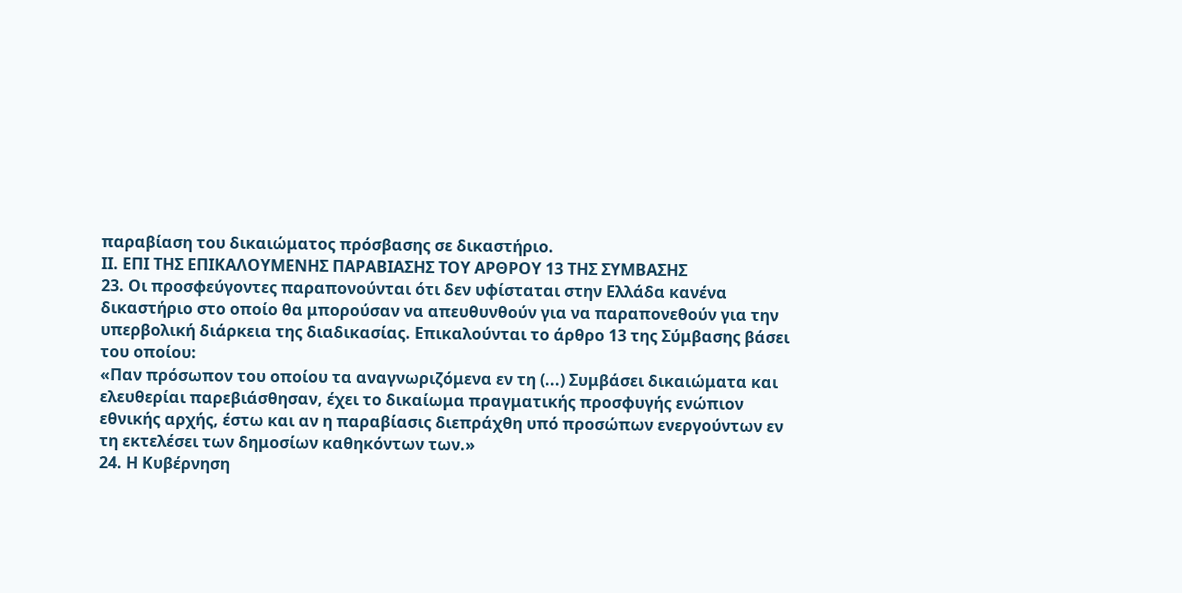παραβίαση του δικαιώματος πρόσβασης σε δικαστήριο.
ΙΙ. ΕΠΙ ΤΗΣ ΕΠΙΚΑΛΟΥΜΕΝΗΣ ΠΑΡΑΒΙΑΣΗΣ ΤΟΥ ΑΡΘΡΟΥ 13 ΤΗΣ ΣΥΜΒΑΣΗΣ
23. Οι προσφεύγοντες παραπονούνται ότι δεν υφίσταται στην Ελλάδα κανένα δικαστήριο στο οποίο θα μπορούσαν να απευθυνθούν για να παραπονεθούν για την υπερβολική διάρκεια της διαδικασίας. Επικαλούνται το άρθρο 13 της Σύμβασης βάσει του οποίου:
«Παν πρόσωπον του οποίου τα αναγνωριζόμενα εν τη (...) Συμβάσει δικαιώματα και ελευθερίαι παρεβιάσθησαν, έχει το δικαίωμα πραγματικής προσφυγής ενώπιον εθνικής αρχής, έστω και αν η παραβίασις διεπράχθη υπό προσώπων ενεργούντων εν τη εκτελέσει των δημοσίων καθηκόντων των.»
24. Η Κυβέρνηση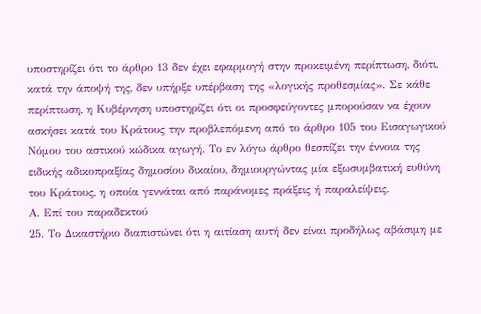υποστηρίζει ότι το άρθρο 13 δεν έχει εφαρμογή στην προκειμένη περίπτωση, διότι, κατά την άποψή της, δεν υπήρξε υπέρβαση της «λογικής προθεσμίας». Σε κάθε περίπτωση, η Κυβέρνηση υποστηρίζει ότι οι προσφεύγοντες μπορούσαν να έχουν ασκήσει κατά του Κράτους την προβλεπόμενη από το άρθρο 105 του Εισαγωγικού Νόμου του αστικού κώδικα αγωγή. Το εν λόγω άρθρο θεσπίζει την έννοια της ειδικής αδικοπραξίας δημοσίου δικαίου, δημιουργώντας μία εξωσυμβατική ευθύνη του Κράτους, η οποία γεννάται από παράνομες πράξεις ή παραλείψεις.
Α. Επί του παραδεκτού
25. Το Δικαστήριο διαπιστώνει ότι η αιτίαση αυτή δεν είναι προδήλως αβάσιμη με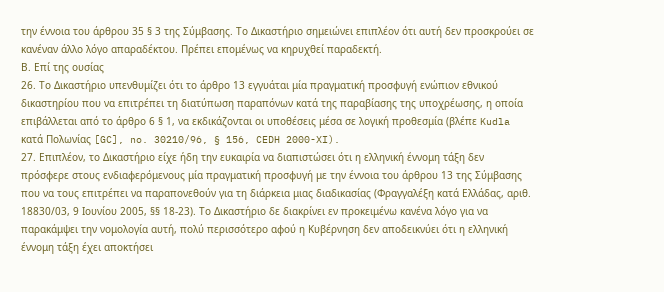την έννοια του άρθρου 35 § 3 της Σύμβασης. Το Δικαστήριο σημειώνει επιπλέον ότι αυτή δεν προσκρούει σε κανέναν άλλο λόγο απαραδέκτου. Πρέπει επομένως να κηρυχθεί παραδεκτή.
Β. Επί της ουσίας
26. Το Δικαστήριο υπενθυμίζει ότι το άρθρο 13 εγγυάται μία πραγματική προσφυγή ενώπιον εθνικού δικαστηρίου που να επιτρέπει τη διατύπωση παραπόνων κατά της παραβίασης της υποχρέωσης, η οποία επιβάλλεται από το άρθρο 6 § 1, να εκδικάζονται οι υποθέσεις μέσα σε λογική προθεσμία (βλέπε Kudla κατά Πολωνίας [GC], no. 30210/96, § 156, CEDH 2000-XI).
27. Επιπλέον, το Δικαστήριο είχε ήδη την ευκαιρία να διαπιστώσει ότι η ελληνική έννομη τάξη δεν πρόσφερε στους ενδιαφερόμενους μία πραγματική προσφυγή με την έννοια του άρθρου 13 της Σύμβασης που να τους επιτρέπει να παραπονεθούν για τη διάρκεια μιας διαδικασίας (Φραγγαλέξη κατά Ελλάδας, αριθ. 18830/03, 9 Ιουνίου 2005, §§ 18-23). Το Δικαστήριο δε διακρίνει εν προκειμένω κανένα λόγο για να παρακάμψει την νομολογία αυτή, πολύ περισσότερο αφού η Κυβέρνηση δεν αποδεικνύει ότι η ελληνική έννομη τάξη έχει αποκτήσει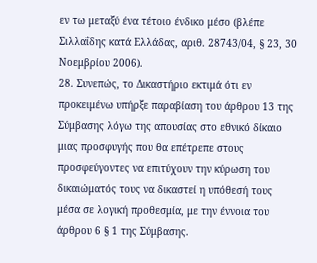εν τω μεταξύ ένα τέτοιο ένδικο μέσο (βλέπε Σιλλαΐδης κατά Ελλάδας, αριθ. 28743/04, § 23, 30 Νοεμβρίου 2006).
28. Συνεπώς, το Δικαστήριο εκτιμά ότι εν προκειμένω υπήρξε παραβίαση του άρθρου 13 της Σύμβασης λόγω της απουσίας στο εθνικό δίκαιο μιας προσφυγής που θα επέτρεπε στους προσφεύγοντες να επιτύχουν την κύρωση του δικαιώματός τους να δικαστεί η υπόθεσή τους μέσα σε λογική προθεσμία, με την έννοια του άρθρου 6 § 1 της Σύμβασης.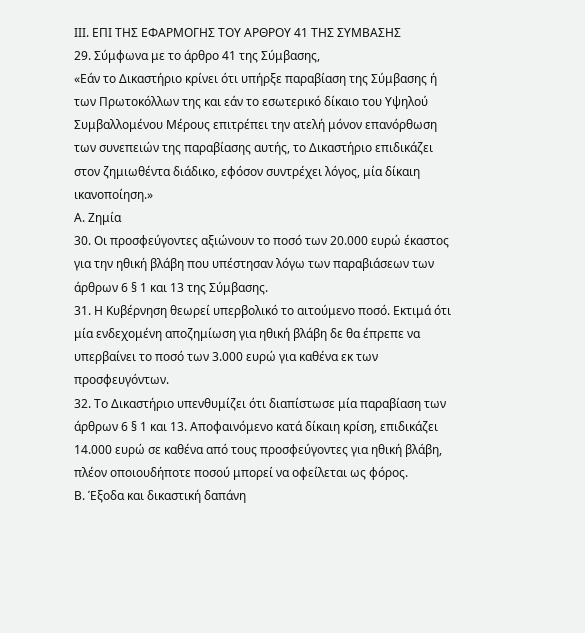IIΙ. ΕΠΙ ΤΗΣ ΕΦΑΡΜΟΓΗΣ ΤΟΥ ΑΡΘΡΟΥ 41 ΤΗΣ ΣΥΜΒΑΣΗΣ
29. Σύμφωνα με το άρθρο 41 της Σύμβασης,
«Εάν το Δικαστήριο κρίνει ότι υπήρξε παραβίαση της Σύμβασης ή των Πρωτοκόλλων της και εάν το εσωτερικό δίκαιο του Υψηλού Συμβαλλομένου Μέρους επιτρέπει την ατελή μόνον επανόρθωση των συνεπειών της παραβίασης αυτής, το Δικαστήριο επιδικάζει στον ζημιωθέντα διάδικο, εφόσον συντρέχει λόγος, μία δίκαιη ικανοποίηση.»
Α. Ζημία
30. Οι προσφεύγοντες αξιώνουν το ποσό των 20.000 ευρώ έκαστος για την ηθική βλάβη που υπέστησαν λόγω των παραβιάσεων των άρθρων 6 § 1 και 13 της Σύμβασης.
31. Η Κυβέρνηση θεωρεί υπερβολικό το αιτούμενο ποσό. Εκτιμά ότι μία ενδεχομένη αποζημίωση για ηθική βλάβη δε θα έπρεπε να υπερβαίνει το ποσό των 3.000 ευρώ για καθένα εκ των προσφευγόντων.
32. Το Δικαστήριο υπενθυμίζει ότι διαπίστωσε μία παραβίαση των άρθρων 6 § 1 και 13. Αποφαινόμενο κατά δίκαιη κρίση, επιδικάζει 14.000 ευρώ σε καθένα από τους προσφεύγοντες για ηθική βλάβη, πλέον οποιουδήποτε ποσού μπορεί να οφείλεται ως φόρος.
Β. Έξοδα και δικαστική δαπάνη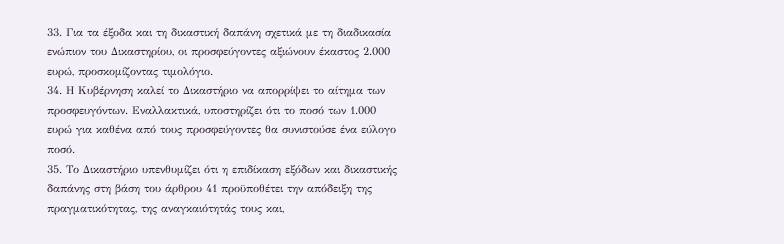33. Για τα έξοδα και τη δικαστική δαπάνη σχετικά με τη διαδικασία ενώπιον του Δικαστηρίου, οι προσφεύγοντες αξιώνουν έκαστος 2.000 ευρώ, προσκομίζοντας τιμολόγιο.
34. Η Κυβέρνηση καλεί το Δικαστήριο να απορρίψει το αίτημα των προσφευγόντων. Εναλλακτικά, υποστηρίζει ότι το ποσό των 1.000 ευρώ για καθένα από τους προσφεύγοντες θα συνιστούσε ένα εύλογο ποσό.
35. Το Δικαστήριο υπενθυμίζει ότι η επιδίκαση εξόδων και δικαστικής δαπάνης στη βάση του άρθρου 41 προϋποθέτει την απόδειξη της πραγματικότητας, της αναγκαιότητάς τους και,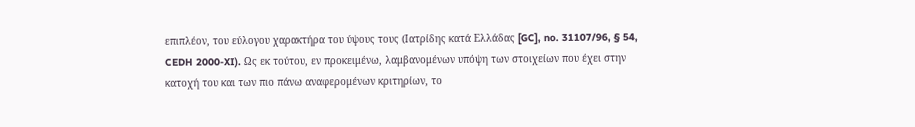επιπλέον, του εύλογου χαρακτήρα του ύψους τους (Ιατρίδης κατά Ελλάδας [GC], no. 31107/96, § 54, CEDH 2000-XI). Ως εκ τούτου, εν προκειμένω, λαμβανομένων υπόψη των στοιχείων που έχει στην κατοχή του και των πιο πάνω αναφερομένων κριτηρίων, το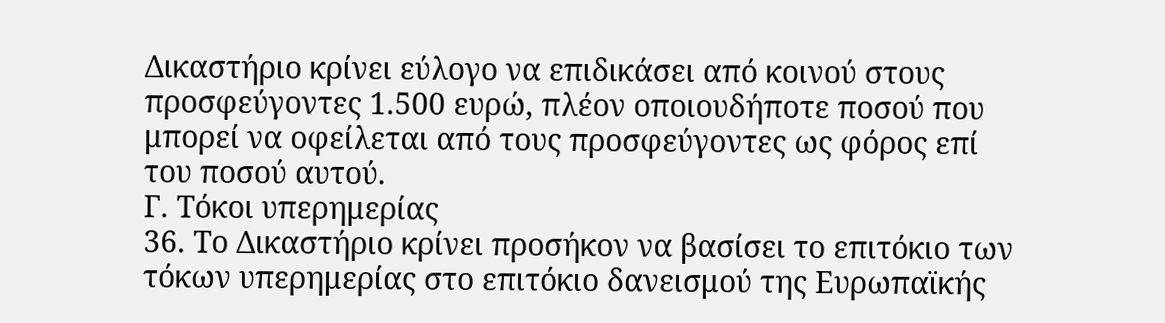Δικαστήριο κρίνει εύλογο να επιδικάσει από κοινού στους προσφεύγοντες 1.500 ευρώ, πλέον οποιουδήποτε ποσού που μπορεί να οφείλεται από τους προσφεύγοντες ως φόρος επί του ποσού αυτού.
Γ. Τόκοι υπερημερίας
36. Το Δικαστήριο κρίνει προσήκον να βασίσει το επιτόκιο των τόκων υπερημερίας στο επιτόκιο δανεισμού της Ευρωπαϊκής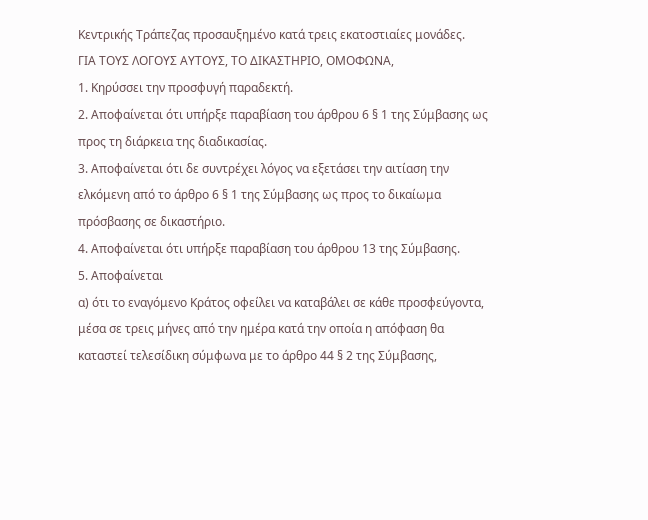Κεντρικής Τράπεζας προσαυξημένο κατά τρεις εκατοστιαίες μονάδες.
ΓΙΑ ΤΟΥΣ ΛΟΓΟΥΣ ΑΥΤΟΥΣ, ΤΟ ΔΙΚΑΣΤΗΡΙΟ, ΟΜΟΦΩΝΑ,
1. Κηρύσσει την προσφυγή παραδεκτή.
2. Αποφαίνεται ότι υπήρξε παραβίαση του άρθρου 6 § 1 της Σύμβασης ως προς τη διάρκεια της διαδικασίας.
3. Αποφαίνεται ότι δε συντρέχει λόγος να εξετάσει την αιτίαση την ελκόμενη από το άρθρο 6 § 1 της Σύμβασης ως προς το δικαίωμα πρόσβασης σε δικαστήριο.
4. Αποφαίνεται ότι υπήρξε παραβίαση του άρθρου 13 της Σύμβασης.
5. Αποφαίνεται
α) ότι το εναγόμενο Κράτος οφείλει να καταβάλει σε κάθε προσφεύγοντα, μέσα σε τρεις μήνες από την ημέρα κατά την οποία η απόφαση θα καταστεί τελεσίδικη σύμφωνα με το άρθρο 44 § 2 της Σύμβασης,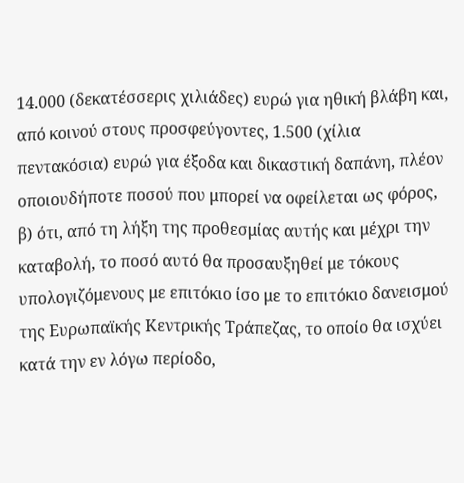14.000 (δεκατέσσερις χιλιάδες) ευρώ για ηθική βλάβη και, από κοινού στους προσφεύγοντες, 1.500 (χίλια πεντακόσια) ευρώ για έξοδα και δικαστική δαπάνη, πλέον οποιουδήποτε ποσού που μπορεί να οφείλεται ως φόρος,
β) ότι, από τη λήξη της προθεσμίας αυτής και μέχρι την καταβολή, το ποσό αυτό θα προσαυξηθεί με τόκους υπολογιζόμενους με επιτόκιο ίσο με το επιτόκιο δανεισμού της Ευρωπαϊκής Κεντρικής Τράπεζας, το οποίο θα ισχύει κατά την εν λόγω περίοδο,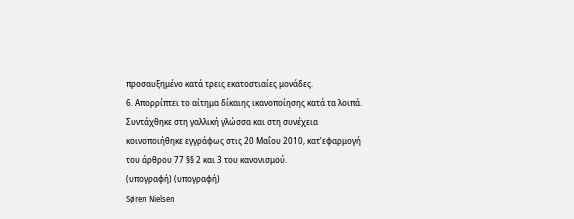προσαυξημένο κατά τρεις εκατοστιαίες μονάδες.
6. Απορρίπτει το αίτημα δίκαιης ικανοποίησης κατά τα λοιπά.
Συντάχθηκε στη γαλλική γλώσσα και στη συνέχεια κοινοποιήθηκε εγγράφως στις 20 Μαΐου 2010, κατ’εφαρμογή του άρθρου 77 §§ 2 και 3 του κανονισμού.
(υπογραφή) (υπογραφή)
Søren Nielsen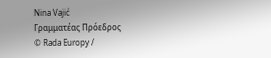Nina Vajić
Γραμματέας Πρόεδρος
© Rada Europy /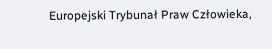Europejski Trybunał Praw Człowieka,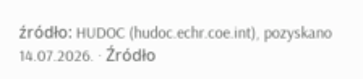źródło: HUDOC (hudoc.echr.coe.int), pozyskano 14.07.2026. · Źródło